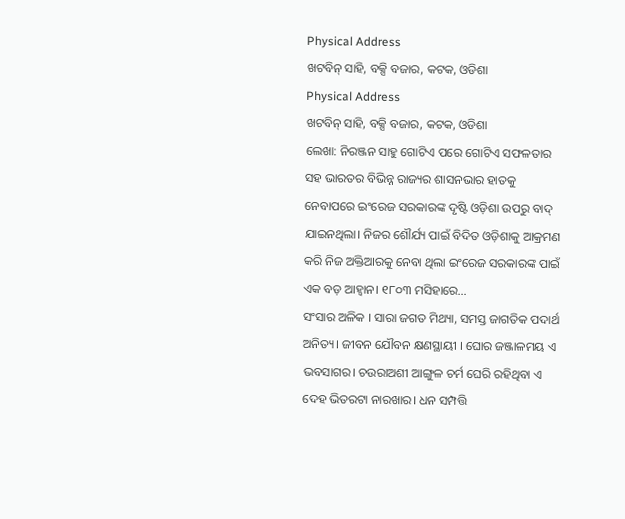Physical Address
ଖଟବିନ୍ ସାହି, ବକ୍ସି ବଜାର, କଟକ, ଓଡିଶା
Physical Address
ଖଟବିନ୍ ସାହି, ବକ୍ସି ବଜାର, କଟକ, ଓଡିଶା
ଲେଖା: ନିରଞ୍ଜନ ସାହୁ ଗୋଟିଏ ପରେ ଗୋଟିଏ ସଫଳତାର ସହ ଭାରତର ବିଭିନ୍ନ ରାଜ୍ୟର ଶାସନଭାର ହାତକୁ ନେବାପରେ ଇଂରେଜ ସରକାରଙ୍କ ଦୃଷ୍ଟି ଓଡ଼ିଶା ଉପରୁ ବାଦ୍ ଯାଇନଥିଲା। ନିଜର ଶୌର୍ଯ୍ୟ ପାଇଁ ବିଦିତ ଓଡ଼ିଶାକୁ ଆକ୍ରମଣ କରି ନିଜ ଅକ୍ତିଆରକୁ ନେବା ଥିଲା ଇଂରେଜ ସରକାରଙ୍କ ପାଇଁ ଏକ ବଡ଼ ଆହ୍ବାନ। ୧୮୦୩ ମସିହାରେ…
ସଂସାର ଅଳିକ । ସାରା ଜଗତ ମିଥ୍ୟା, ସମସ୍ତ ଜାଗତିକ ପଦାର୍ଥ ଅନିତ୍ୟ। ଜୀବନ ଯୌବନ କ୍ଷଣସ୍ଥାୟୀ । ଘୋର ଜଞ୍ଜାଳମୟ ଏ ଭବସାଗର। ଚଉରାଅଶୀ ଆଙ୍ଗୁଳ ଚର୍ମ ଘେରି ରହିଥିବା ଏ ଦେହ ଭିତରଟା ନାରଖାର। ଧନ ସମ୍ପତ୍ତି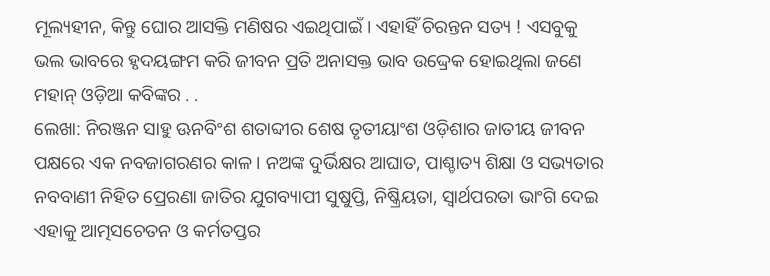ମୂଲ୍ୟହୀନ, କିନ୍ତୁ ଘୋର ଆସକ୍ତି ମଣିଷର ଏଇଥିପାଇଁ । ଏହାହିଁ ଚିରନ୍ତନ ସତ୍ୟ ! ଏସବୁକୁ ଭଲ ଭାବରେ ହୃଦୟଙ୍ଗମ କରି ଜୀବନ ପ୍ରତି ଅନାସକ୍ତ ଭାବ ଉଦ୍ଦ୍ରେକ ହୋଇଥିଲା ଜଣେ ମହାନ୍ ଓଡ଼ିଆ କବିଙ୍କର . .
ଲେଖା: ନିରଞ୍ଜନ ସାହୁ ଊନବିଂଶ ଶତାବ୍ଦୀର ଶେଷ ତୃତୀୟାଂଶ ଓଡ଼ିଶାର ଜାତୀୟ ଜୀବନ ପକ୍ଷରେ ଏକ ନବଜାଗରଣର କାଳ । ନଅଙ୍କ ଦୁର୍ଭିକ୍ଷର ଆଘାତ, ପାଶ୍ଚାତ୍ୟ ଶିକ୍ଷା ଓ ସଭ୍ୟତାର ନବବାଣୀ ନିହିତ ପ୍ରେରଣା ଜାତିର ଯୁଗବ୍ୟାପୀ ସୁଷୁପ୍ତି, ନିଷ୍କ୍ରିୟତା, ସ୍ୱାର୍ଥପରତା ଭାଂଗି ଦେଇ ଏହାକୁ ଆତ୍ମସଚେତନ ଓ କର୍ମତପ୍ତର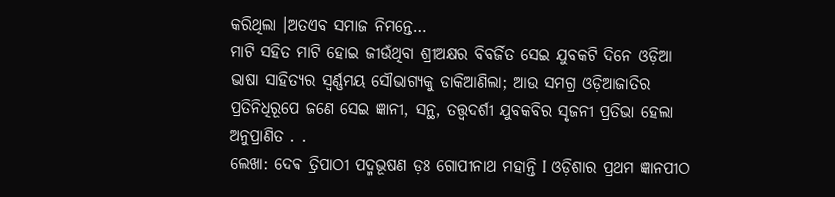କରିଥିଲା ।ଅତଏବ ସମାଜ ନିମନ୍ତେ…
ମାଟି ସହିତ ମାଟି ହୋଇ ଜୀଉଁଥିବା ଶ୍ରୀଅକ୍ଷର ବିବର୍ଜିତ ସେଇ ଯୁବକଟି ଦିନେ ଓଡ଼ିଆ ଭାଷା ସାହିତ୍ୟର ସ୍ବର୍ଣ୍ଣମୟ ସୌଭାଗ୍ୟକୁ ଡାକିଆଣିଲା; ଆଉ ସମଗ୍ର ଓଡ଼ିଆଜାତିର ପ୍ରତିନିଧିରୂପେ ଜଣେ ସେଇ ଜ୍ଞାନୀ, ସନ୍ଥ, ତତ୍ତ୍ଵଦର୍ଶୀ ଯୁବକବିର ସୃଜନୀ ପ୍ରତିଭା ହେଲା ଅନୁପ୍ରାଣିତ . .
ଲେଖା: ଦେଵ ତ୍ରିପାଠୀ ପଦ୍ମଭୂଷଣ ଡ଼ଃ ଗୋପୀନାଥ ମହାନ୍ତି I ଓଡ଼ିଶାର ପ୍ରଥମ ଜ୍ଞାନପୀଠ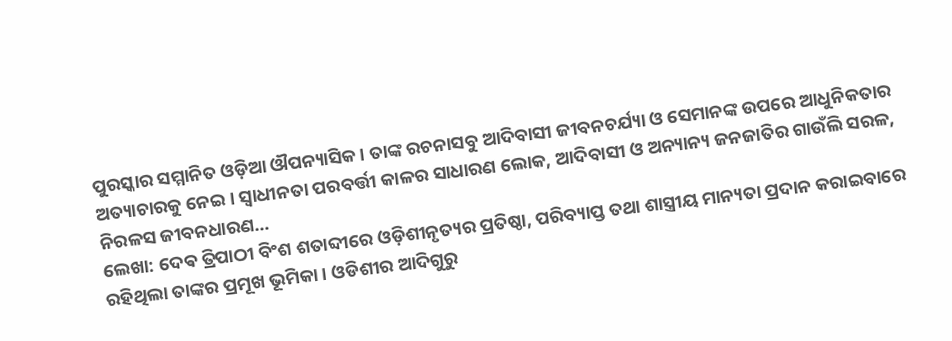ପୁରସ୍କାର ସମ୍ମାନିତ ଓଡ଼ିଆ ଔପନ୍ୟାସିକ । ତାଙ୍କ ରଚନାସବୁ ଆଦିବାସୀ ଜୀବନଚର୍ଯ୍ୟା ଓ ସେମାନଙ୍କ ଉପରେ ଆଧୁନିକତାର ଅତ୍ୟାଚାରକୁ ନେଇ । ସ୍ଵାଧୀନତା ପରବର୍ତ୍ତୀ କାଳର ସାଧାରଣ ଲୋକ, ଆଦିବାସୀ ଓ ଅନ୍ୟାନ୍ୟ ଜନଜାତିର ଗାଉଁଲି ସରଳ, ନିରଳସ ଜୀବନଧାରଣ…
ଲେଖା: ଦେଵ ତ୍ରିପାଠୀ ବିଂଶ ଶତାବ୍ଦୀରେ ଓଡ଼ିଶୀନୃତ୍ୟର ପ୍ରତିଷ୍ଠା, ପରିବ୍ୟାପ୍ତ ତଥା ଶାସ୍ତ୍ରୀୟ ମାନ୍ୟତା ପ୍ରଦାନ କରାଇବାରେ ରହିଥିଲା ତାଙ୍କର ପ୍ରମୂଖ ଭୂମିକା । ଓଡିଶୀର ଆଦିଗୁରୁ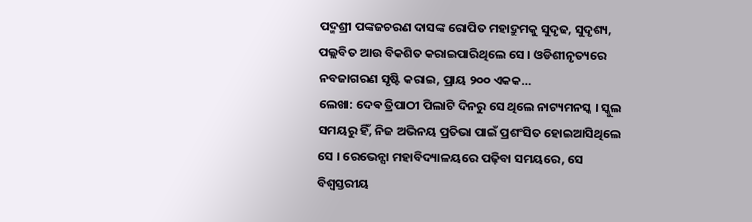ପଦ୍ମଶ୍ରୀ ପଙ୍କଜଚରଣ ଦାସଙ୍କ ରୋପିତ ମହାଦ୍ରୁମକୁ ସୁଦୃଢ, ସୁଦୃଶ୍ୟ, ପଲ୍ଲବିତ ଆଉ ବିକଶିତ କରାଇପାରିଥିଲେ ସେ । ଓଡିଶୀନୃତ୍ୟରେ ନବଜାଗରଣ ସୃଷ୍ଟି କରାଇ, ପ୍ରାୟ ୨୦୦ ଏକକ…
ଲେଖା: ଦେଵ ତ୍ରିପାଠୀ ପିଲାଟି ଦିନରୁ ସେ ଥିଲେ ନାଟ୍ୟମନସ୍କ । ସ୍କୁଲ ସମୟରୁ ହିଁ, ନିଜ ଅଭିନୟ ପ୍ରତିଭା ପାଇଁ ପ୍ରଶଂସିତ ହୋଇଆସିଥିଲେ ସେ । ରେଭେନ୍ସା ମହାବିଦ୍ୟାଳୟରେ ପଢ଼ିବା ସମୟରେ, ସେ ବିଶ୍ୱସ୍ତରୀୟ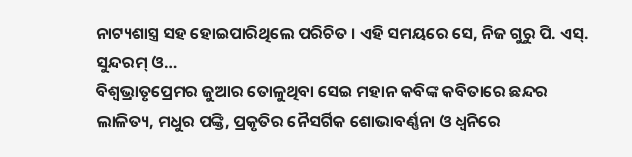ନାଟ୍ୟଶାସ୍ତ୍ର ସହ ହୋଇପାରିଥିଲେ ପରିଚିତ । ଏହି ସମୟରେ ସେ, ନିଜ ଗୁରୁ ପି. ଏସ୍. ସୁନ୍ଦରମ୍ ଓ…
ବିଶ୍ୱଭ୍ରାତୃପ୍ରେମର ଜୁଆର ତୋଳୁଥିବା ସେଇ ମହାନ କବିଙ୍କ କବିତାରେ ଛନ୍ଦର ଲାଳିତ୍ୟ, ମଧୁର ପଙ୍କ୍ତି, ପ୍ରକୃତିର ନୈସର୍ଗିକ ଶୋଭାବର୍ଣ୍ଣନା ଓ ଧ୍ୱନିରେ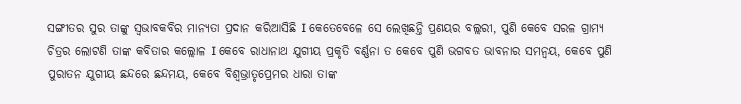ସଙ୍ଗୀତର ସୁର ତାଙ୍କୁ ସ୍ୱଭାବକବିର ମାନ୍ୟତା ପ୍ରଦାନ କରିଆସିଛି I କେତେବେଳେ ସେ ଲେଖିଛନ୍ତି ପ୍ରଣୟର ବଲ୍ଲରୀ, ପୁଣି କେବେ ସରଳ ଗ୍ରାମ୍ୟ ଚିତ୍ରର ଲୋଟଣି ତାଙ୍କ କବିତାର କଲ୍ଲୋଳ I କେବେ ରାଧାନାଥ ଯୁଗୀୟ ପ୍ରକୃତି ବର୍ଣ୍ଣନା ତ କେବେ ପୁଣି ଭଗବତ ଭାବନାର ସମନ୍ୱୟ, କେବେ ପୁଣି ପୁରାତନ ଯୁଗୀୟ ଛନ୍ଦରେ ଛନ୍ଦମୟ, କେବେ ବିଶ୍ୱଭ୍ରାତୃପ୍ରେମର ଧାରା ତାଙ୍କ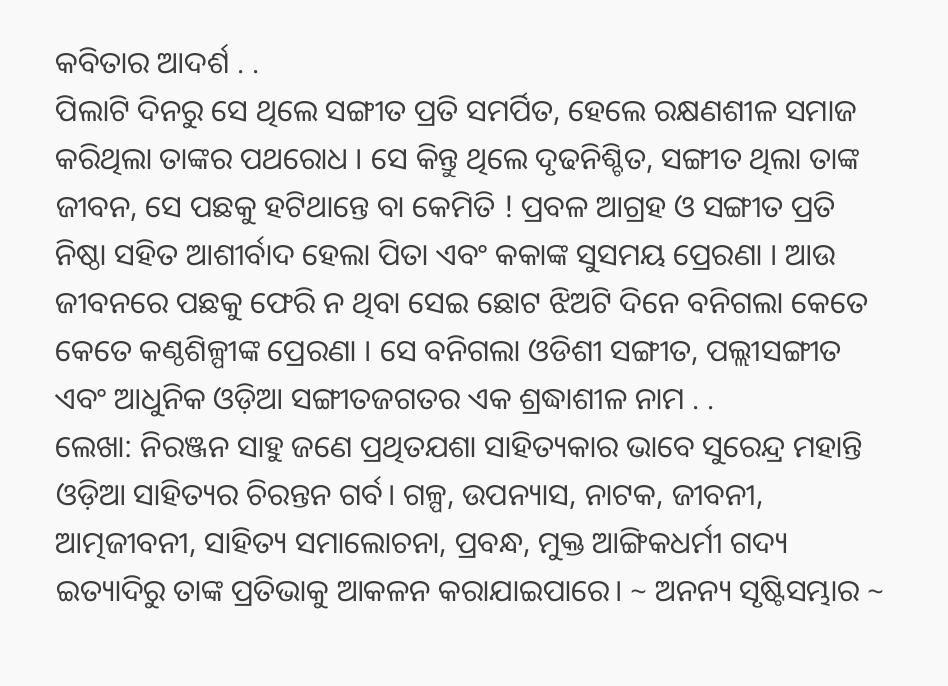କବିତାର ଆଦର୍ଶ . .
ପିଲାଟି ଦିନରୁ ସେ ଥିଲେ ସଙ୍ଗୀତ ପ୍ରତି ସମର୍ପିତ, ହେଲେ ରକ୍ଷଣଶୀଳ ସମାଜ କରିଥିଲା ତାଙ୍କର ପଥରୋଧ । ସେ କିନ୍ତୁ ଥିଲେ ଦୃଢନିଶ୍ଚିତ, ସଙ୍ଗୀତ ଥିଲା ତାଙ୍କ ଜୀବନ, ସେ ପଛକୁ ହଟିଥାନ୍ତେ ବା କେମିତି ! ପ୍ରବଳ ଆଗ୍ରହ ଓ ସଙ୍ଗୀତ ପ୍ରତି ନିଷ୍ଠା ସହିତ ଆଶୀର୍ବାଦ ହେଲା ପିତା ଏବଂ କକାଙ୍କ ସୁସମୟ ପ୍ରେରଣା । ଆଉ ଜୀବନରେ ପଛକୁ ଫେରି ନ ଥିବା ସେଇ ଛୋଟ ଝିଅଟି ଦିନେ ବନିଗଲା କେତେ କେତେ କଣ୍ଠଶିଳ୍ପୀଙ୍କ ପ୍ରେରଣା । ସେ ବନିଗଲା ଓଡିଶୀ ସଙ୍ଗୀତ, ପଲ୍ଲୀସଙ୍ଗୀତ ଏବଂ ଆଧୁନିକ ଓଡ଼ିଆ ସଙ୍ଗୀତଜଗତର ଏକ ଶ୍ରଦ୍ଧାଶୀଳ ନାମ . .
ଲେଖା: ନିରଞ୍ଜନ ସାହୁ ଜଣେ ପ୍ରଥିତଯଶା ସାହିତ୍ୟକାର ଭାବେ ସୁରେନ୍ଦ୍ର ମହାନ୍ତି ଓଡ଼ିଆ ସାହିତ୍ୟର ଚିରନ୍ତନ ଗର୍ବ। ଗଳ୍ପ, ଉପନ୍ୟାସ, ନାଟକ, ଜୀବନୀ, ଆତ୍ମଜୀବନୀ, ସାହିତ୍ୟ ସମାଲୋଚନା, ପ୍ରବନ୍ଧ, ମୁକ୍ତ ଆଙ୍ଗିକଧର୍ମୀ ଗଦ୍ୟ ଇତ୍ୟାଦିରୁ ତାଙ୍କ ପ୍ରତିଭାକୁ ଆକଳନ କରାଯାଇପାରେ। ~ ଅନନ୍ୟ ସୃଷ୍ଟିସମ୍ଭାର ~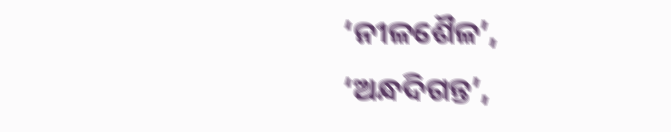‘ନୀଳଶୈଳ’, ‘ଅନ୍ଧଦିଗନ୍ତ’,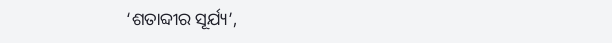‘ଶତାବ୍ଦୀର ସୂର୍ଯ୍ୟ’,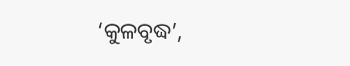‘କୁଳବୃଦ୍ଧ’,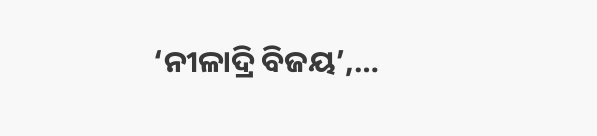‘ନୀଳାଦ୍ରି ବିଜୟ’,…